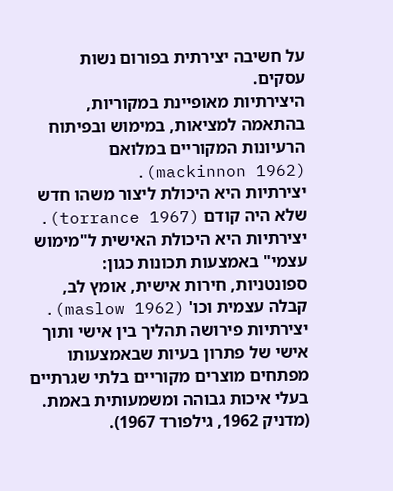על חשיבה יצירתית בפורום נשות עסקים.
היצירתיות מאופיינת במקוריות, בהתאמה למציאות, במימוש ובפיתוח הרעיונות המקוריים במלואם (mackinnon 1962).
יצירתיות היא היכולת ליצור משהו חדש שלא היה קודם (torrance 1967).
יצירתיות היא היכולת האישית ל"מימוש עצמי" באמצעות תכונות כגון: ספונטניות, חירות אישית, אומץ לב, קבלה עצמית וכו' (maslow 1962).
יצירתיות פירושה תהליך בין אישי ותוך אישי של פתרון בעיות שבאמצעותו מפתחים מוצרים מקוריים בלתי שגרתיים בעלי איכות גבוהה ומשמעותית באמת. (מדניק 1962, גילפורד 1967).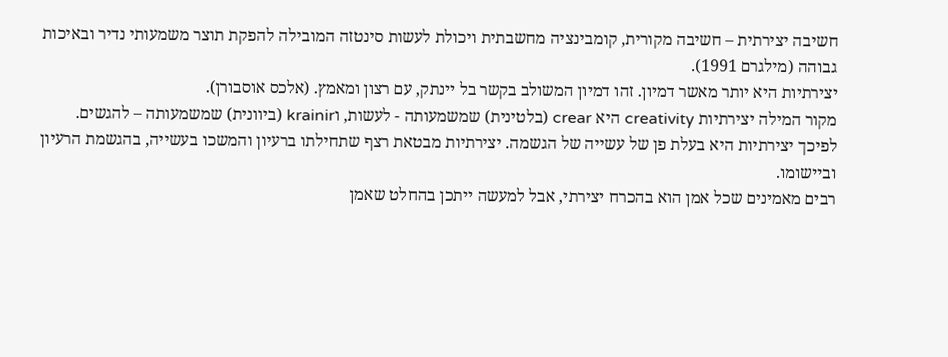חשיבה יצירתית – חשיבה מקורית, קומבינציה מחשבתית ויכולת לעשות סינטזה המובילה להפקת תוצר משמעותי נדיר ובאיכות גבוהה (מילגרם 1991).
יצירתיות היא יותר מאשר דמיון. זהו דמיון המשולב בקשר בל יינתק, עם רצון ומאמץ. (אלכס אוסבורן).
מקור המילה יצירתיות creativity היא crear (בלטינית) שמשמעותה - לעשות, וkrainir (ביוונית) שמשמעותה – להגשים.
לפיכך יצירתיות היא בעלת פן של עשייה של הגשמה. יצירתיות מבטאת רצף שתחילתו ברעיון והמשכו בעשייה, בהגשמת הרעיון וביישומו.
רבים מאמינים שכל אמן הוא בהכרח יצירתי, אבל למעשה ייתכן בהחלט שאמן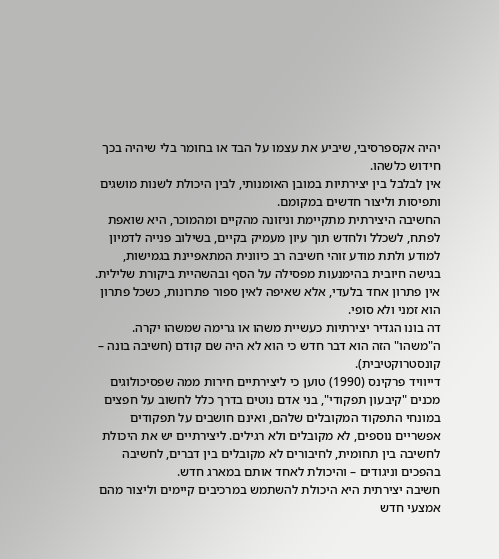יהיה אקספרסיבי, שיביע את עצמו על הבד או בחומר בלי שיהיה בכך חידוש כלשהו.
אין לבלבל בין יצירתיות במובן האומנותי, לבין היכולת לשנות מושגים ותפיסות וליצור חדשים במקומם.
החשיבה היצירתית מתקיימת וניזונה מהקיים ומהמוכר, היא שואפת לפתח, לשכלל ולחדש תוך עיון מעמיק בקיים, בשילוב פנייה לדמיון למודע ולתת מודע זוהי חשיבה רב כיוונית המתאפיינת בגמישות,
בגישה חיובית בהימנעות מפסילה על הסף ובהשהיית ביקורת שלילית. אין פתרון אחד בלעדי, אלא שאיפה לאין ספור פתרונות, כשכל פתרון הוא זמני ולא סופי.
דה בונו הגדיר יצירתיות כעשיית משהו או גרימה שמשהו יקרה. ה"משהו" הזה הוא דבר חדש כי הוא לא היה שם קודם (חשיבה בונה – קונסטרוקטיבית).
דייוויד פרקינס (1990) טוען כי ליצירתיים חירות ממה שפסיכולוגים מכנים "קיבעון תפקודי", בני אדם נוטים בדרך כלל לחשוב על חפצים במונחי התפקוד המקובלים שלהם, ואינם חושבים על תפקודים אפשריים נוספים, לא מקובלים ולא רגילים. ליצירתיים יש את היכולת לחשיבה בין תחומית, לחיבורים לא מקובלים בין דברים, לחשיבה בהפכים וניגודים – והיכולת לאחד אותם במארג חדש.
חשיבה יצירתית היא היכולת להשתמש במרכיבים קיימים וליצור מהם אמצעי חדש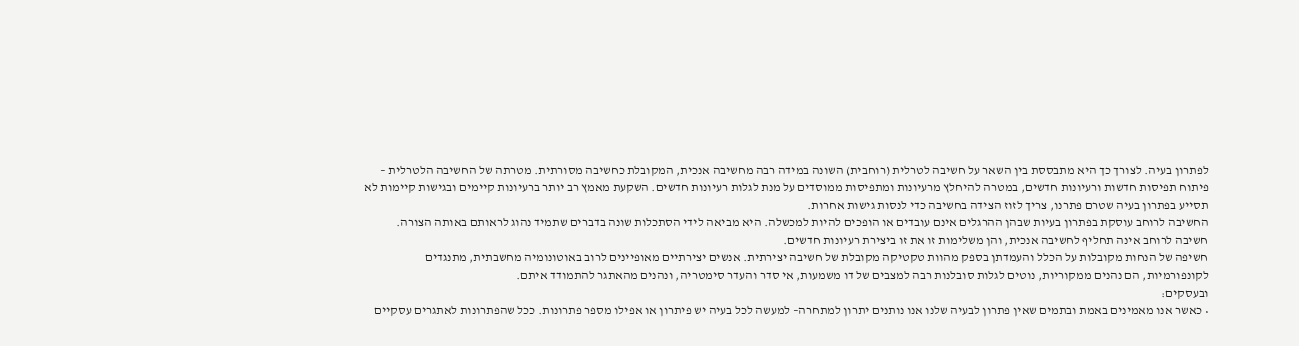לפתרון בעיה. לצורך כך היא מתבססת בין השאר על חשיבה לטרלית (רוחבית) השונה במידה רבה מחשיבה אנכית, המקובלת כחשיבה מסורתית. מטרתה של החשיבה הלטרלית – פיתוח תפיסות חדשות ורעיונות חדשים, במטרה להיחלץ מרעיונות ומתפיסות ממוסדים על מנת לגלות רעיונות חדשים. השקעת מאמץ רב יותר ברעיונות קיימים ובגישות קיימות לא תסייע בפתרון בעיה שטרם פתרנו, צריך לזוז הצידה בחשיבה כדי לנסות גישות אחרות.
החשיבה לרוחב עוסקת בפתרון בעיות שבהן ההרגלים אינם עובדים או הופכים להיות למכשלה. היא מביאה לידי הסתכלות שונה בדברים שתמיד נהוג לראותם באותה הצורה. חשיבה לרוחב אינה תחליף לחשיבה אנכית, והן משלימות זו את זו ביצירת רעיונות חדשים.
חשיפה של הנחות מקובלות על הכלל והעמדתן בספק מהוות טקטיקה מקובלת של חשיבה יצירתית. אנשים יצירתיים מאופיינים לרוב באוטונומיה מחשבתית, מתנגדים לקונפורמיות, הם נהנים ממקוריות, נוטים לגלות סובלנות רבה למצבים של דו משמעות, אי סדר והעדר סימטריה, ונהנים מהאתגר להתמודד איתם.
ובעסקים:
• כאשר אנו מאמינים באמת ובתמים שאין פתרון לבעיה שלנו אנו נותנים יתרון למתחרה– למעשה לכל בעיה יש פיתרון או אפילו מספר פתרונות. ככל שהפתרונות לאתגרים עסקיים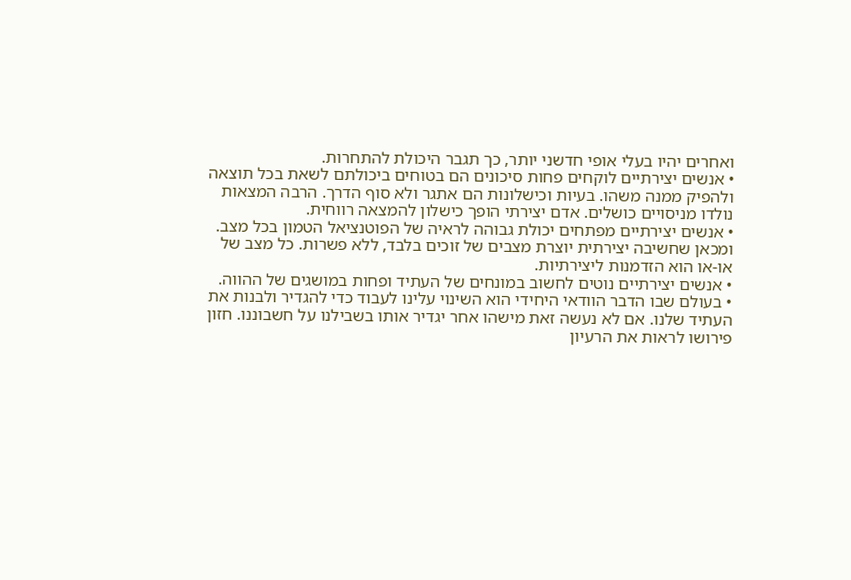ואחרים יהיו בעלי אופי חדשני יותר, כך תגבר היכולת להתחרות.
• אנשים יצירתיים לוקחים פחות סיכונים הם בטוחים ביכולתם לשאת בכל תוצאה ולהפיק ממנה משהו. בעיות וכישלונות הם אתגר ולא סוף הדרך. הרבה המצאות נולדו מניסויים כושלים. אדם יצירתי הופך כישלון להמצאה רווחית.
• אנשים יצירתיים מפתחים יכולת גבוהה לראיה של הפוטנציאל הטמון בכל מצב. ומכאן שחשיבה יצירתית יוצרת מצבים של זוכים בלבד, ללא פשרות. כל מצב של או-או הוא הזדמנות ליצירתיות.
• אנשים יצירתיים נוטים לחשוב במונחים של העתיד ופחות במושגים של ההווה.
• בעולם שבו הדבר הוודאי היחידי הוא השינוי עלינו לעבוד כדי להגדיר ולבנות את העתיד שלנו. אם לא נעשה זאת מישהו אחר יגדיר אותו בשבילנו על חשבוננו. חזון פירושו לראות את הרעיון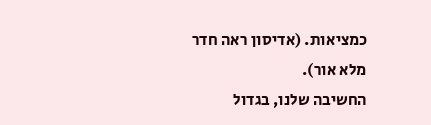כמציאות. (אדיסון ראה חדר מלא אור).
החשיבה שלנו, בגדול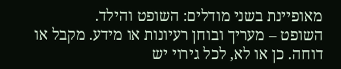מאופיינת בשני מודלים: השופט והילד.
השופט – מעריך ובוחן רעיונות או מידע. מקבל או דוחה. כן או לא, לכל גירוי יש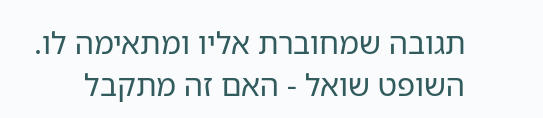תגובה שמחוברת אליו ומתאימה לו.
השופט שואל - האם זה מתקבל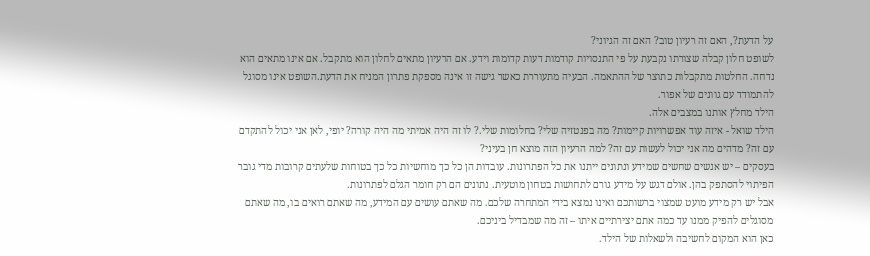על הדעת?, האם זה רעיון טוב? האם זה הגיוני?
לשופט חלון קבלה שצורתו נקבעת על פי התנסויות קודמות דעות קדומות וידע. אם הרעיון מתאים לחלון הוא מתקבל. אם אינו מתאים הוא נדחה. החלטות מתקבלות כתוצר של ההתאמה. הבעיה מתעוררת כאשר גישה זו אינה מספקת פתרון המניח את הדעת.השופט אינו מסוגל להתמודד עם גוונים של אפור.
הילד מחלץ אותנו במצבים אלה.
הילד שואל - איזה עוד אפשרויות קיימות? מה בפנטזיה שלי? בחלומות שלי.? לו זה היה אמיתי מה היה קורה? יופי, לאן אני יכול להתקדם עם זה? מדהים מה אני יכול לעשות עם זה? למה הרעיון הזה מוצא חן בעיני?
בעסקים – יש אנשים שחשים שמידע ונתונים ייתנו את כל הפתרונות. עובדות הן כל כך מוחשיות כל כך בטוחות שלעתים קרובות מדי גובר הפיתוי להסתפק בהן. אולם דגש על מידע גורם לתחושות בטחון מוטעית. נתונים הם רק חומר הגלם לפתרונות.
אבל יש רק מידע מועט שמצוי ברשותכם ואינו נמצא בידי המתחרה שלכם. מה שאתם עושים עם המידע, מה שאתם רואים בו, מה שאתם מסוגלים להפיק ממנו עד כמה אתם יצירתיים איתו – זה מה שמבדיל ביניכם.
כאן הוא המקום לחשיבה ולשאלות של הילד.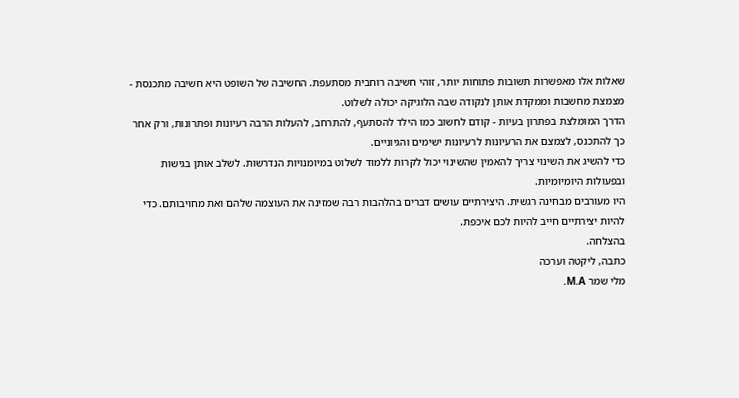שאלות אלו מאפשרות תשובות פתוחות יותר, זוהי חשיבה רוחבית מסתעפת. החשיבה של השופט היא חשיבה מתכנסת - מצמצת מחשבות וממקדת אותן לנקודה שבה הלוגיקה יכולה לשלוט.
הדרך המומלצת בפתרון בעיות - קודם לחשוב כמו הילד להסתעף, להתרחב, להעלות הרבה רעיונות ופתרונות, ורק אחר כך להתכנס, לצמצם את הרעיונות לרעיונות ישימים והגיוניים.
כדי להשיג את השינוי צריך להאמין שהשינוי יכול לקרות ללמוד לשלוט במיומנויות הנדרשות. לשלב אותן בגישות ובפעולות היומיומיות.
היו מעורבים מבחינה רגשית. היצירתיים עושים דברים בהלהבות רבה שמזינה את העוצמה שלהם ואת מחויבותם. כדי להיות יצירתיים חייב להיות לכם איכפת.
בהצלחה.
כתבה, ליקטה וערכה
מלי שמר M.A.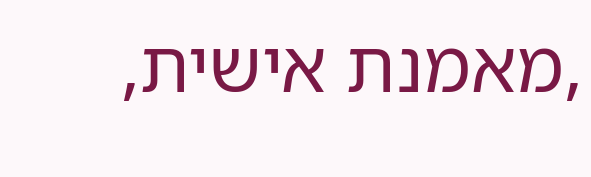,מאמנת אישית,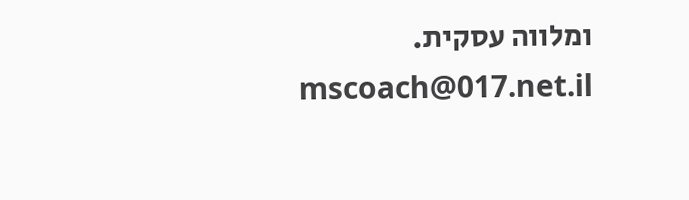ומלווה עסקית. mscoach@017.net.il